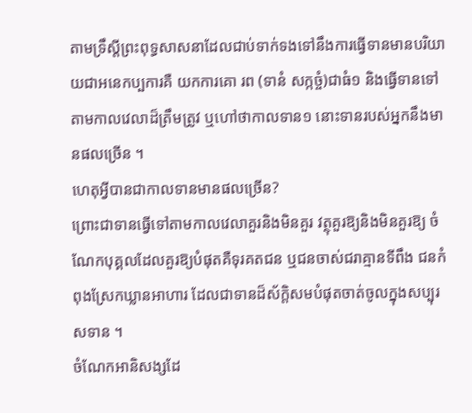តាមទ្រឹស្តីព្រះពុទ្ធសាសនាដែលជាប់ទាក់ទងទៅនឹងការធ្វើទានមានបរិយាយជាអនេកប្បការគឺ យកការគោ រព (ទានំ សក្កច្ចំ)ជាធំ១ និងធ្វើទានទៅតាមកាលវេលាដ៏ត្រឹមត្រូវ ឬហៅថាកាលទាន១ នោះទានរបស់អ្នកនឹងមានផលច្រើន ។
ហេតុអ្វីបានជាកាលទានមានផលច្រើន?
ព្រោះជាទានធ្វើទៅតាមកាលវេលាគួរនិងមិនគួរ វត្ថុគួរឱ្យនិងមិនគួរឱ្យ ចំណែកបុគ្គលដែលគួរឱ្យបំផុតគឺទុរគតជន ឬជនចាស់ជរាគ្មានទីពឹង ជនកំពុងស្រែកឃ្លានអាហារ ដែលជាទានដ៏ស័ក្តិសមបំផុតចាត់ចូលក្នុងសប្បុរសទាន ។
ចំណែកអានិសង្សដែ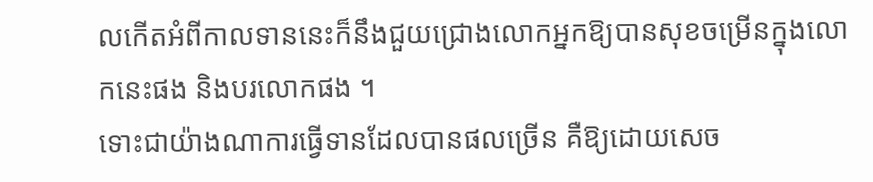លកើតអំពីកាលទាននេះក៏នឹងជួយជ្រោងលោកអ្នកឱ្យបានសុខចម្រើនក្នុងលោកនេះផង និងបរលោកផង ។
ទោះជាយ៉ាងណាការធ្វើទានដែលបានផលច្រើន គឺឱ្យដោយសេច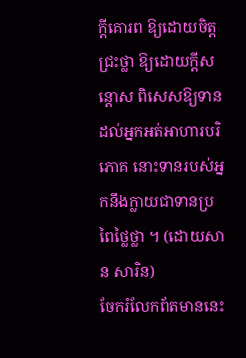ក្តីគោរព ឱ្យដោយចិត្តជ្រះថ្លា ឱ្យដោយក្តីសន្តោស ពិសេសឱ្យទានដល់អ្នកអត់អាហារបរិភោគ នោះទានរបស់អ្នកនឹងក្លាយជាទានប្រពៃថ្លៃថ្លា ។ (ដោយសាន សារិន)
ចែករំលែកព័តមាននេះ